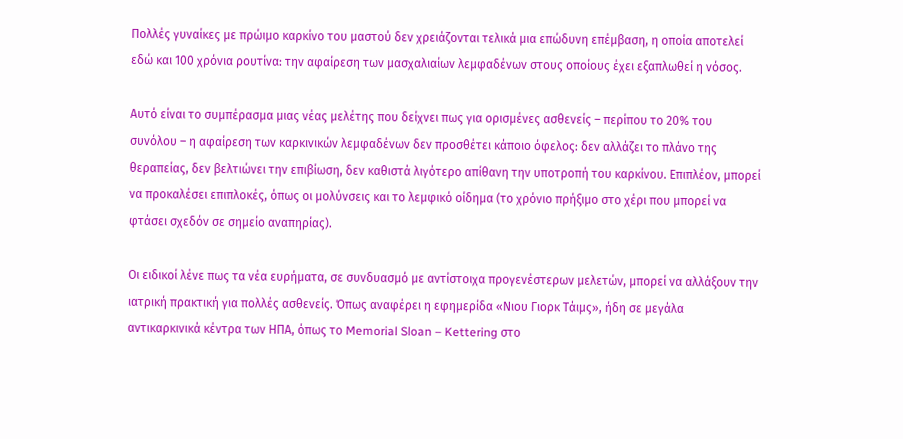Πολλές γυναίκες µε πρώιµο καρκίνο του µαστού δεν χρειάζονται τελικά µια επώδυνη επέµβαση, η οποία αποτελεί εδώ και 100 χρόνια ρουτίνα: την αφαίρεση των µασχαλιαίων λεµφαδένων στους οποίους έχει εξαπλωθεί η νόσος.

Αυτό είναι το συµπέρασµα µιας νέας µελέτης που δείχνει πως για ορισµένες ασθενείς – περίπου το 20% του συνόλου – η αφαίρεση των καρκινικών λεµφαδένων δεν προσθέτει κάποιο όφελος: δεν αλλάζει το πλάνο της θεραπείας, δεν βελτιώνει την επιβίωση, δεν καθιστά λιγότερο απίθανη την υποτροπή του καρκίνου. Επιπλέον, µπορεί να προκαλέσει επιπλοκές, όπως οι µολύνσεις και το λεµφικό οίδηµα (το χρόνιο πρήξιµο στο χέρι που µπορεί να φτάσει σχεδόν σε σηµείο αναπηρίας).

Οι ειδικοί λένε πως τα νέα ευρήµατα, σε συνδυασµό µε αντίστοιχα προγενέστερων µελετών, µπορεί να αλλάξουν την ιατρική πρακτική για πολλές ασθενείς. Όπως αναφέρει η εφημερίδα «Νιου Γιορκ Τάιμς», ήδη σε µεγάλα αντικαρκινικά κέντρα των ΗΠΑ, όπως το Memorial Sloan – Kettering στο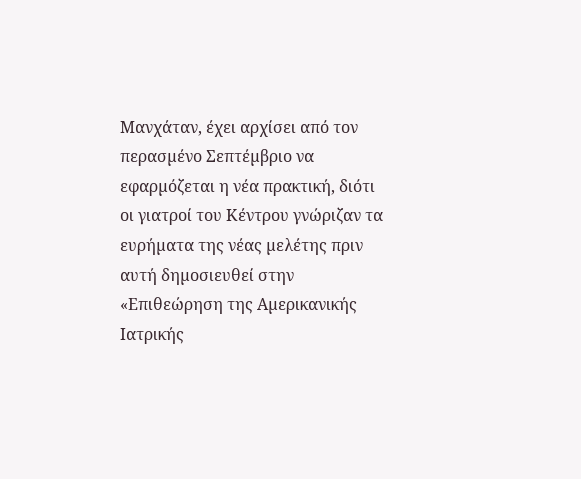Μανχάταν, έχει αρχίσει από τον περασµένο Σεπτέµβριο να εφαρµόζεται η νέα πρακτική, διότι οι γιατροί του Κέντρου γνώριζαν τα ευρήµατα της νέας µελέτης πριν αυτή δηµοσιευθεί στην «Επιθεώρηση της Αµερικανικής Ιατρικής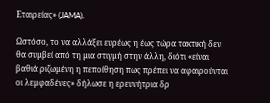Εταιρείας» (JAMA).

Ωστόσο, το να αλλάξει ευρέως η έως τώρα τακτική δεν θα συµβεί από τη µια στιγµή στην άλλη, διότι «είναι βαθιά ριζωµένη η πεποίθηση πως πρέπει να αφαιρούνται οι λεµφαδένες» δήλωσε η ερευνήτρια δρ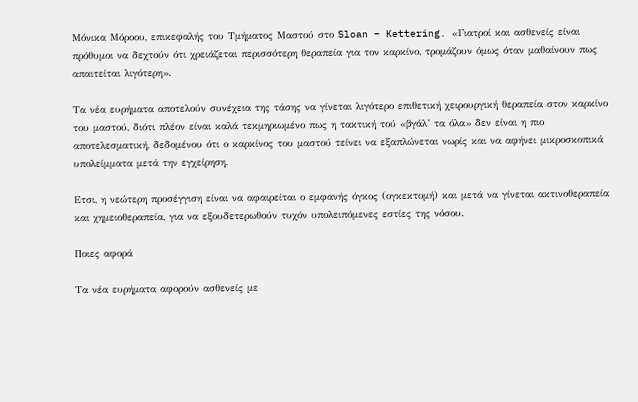Μόνικα Μόροου, επικεφαλής του Τµήµατος Μαστού στο Sloan – Kettering. «Γιατροί και ασθενείς είναι πρόθυµοι να δεχτούν ότι χρειάζεται περισσότερη θεραπεία για τον καρκίνο, τροµάζουν όµως όταν µαθαίνουν πως απαιτείται λιγότερη».

Τα νέα ευρήµατα αποτελούν συνέχεια της τάσης να γίνεται λιγότερο επιθετική χειρουργική θεραπεία στον καρκίνο του µαστού, διότι πλέον είναι καλά τεκµηριωµένο πως η τακτική τού «βγάλ’ τα όλα» δεν είναι η πιο αποτελεσµατική, δεδοµένου ότι ο καρκίνος του µαστού τείνει να εξαπλώνεται νωρίς και να αφήνει µικροσκοπικά υπολείµµατα µετά την εγχείρηση.

Ετσι, η νεώτερη προσέγγιση είναι να αφαιρείται ο εµφανής όγκος (ογκεκτοµή) και µετά να γίνεται ακτινοθεραπεία και χηµειοθεραπεία, για να εξουδετερωθούν τυχόν υπολειπόµενες εστίες της νόσου.

Ποιες αφορά

Τα νέα ευρήµατα αφορούν ασθενείς µε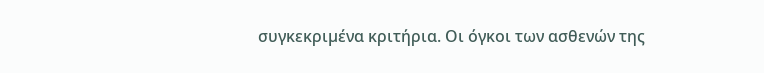συγκεκριµένα κριτήρια. Οι όγκοι των ασθενών της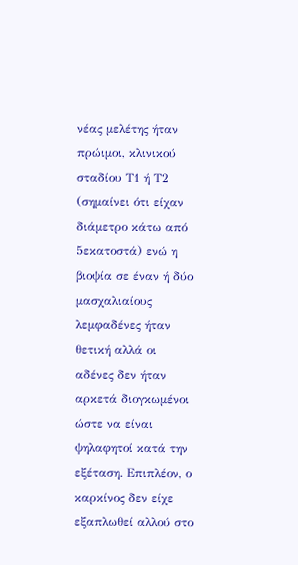νέας μελέτης ήταν πρώιµοι, κλινικού σταδίου Τ1 ή Τ2 (σηµαίνει ότι είχαν διάµετρο κάτω από 5εκατοστά) ενώ η βιοψία σε έναν ή δύο µασχαλιαίους λεµφαδένες ήταν θετική αλλά οι αδένες δεν ήταν αρκετά διογκωµένοι ώστε να είναι ψηλαφητοί κατά την εξέταση. Επιπλέον, ο καρκίνος δεν είχε εξαπλωθεί αλλού στο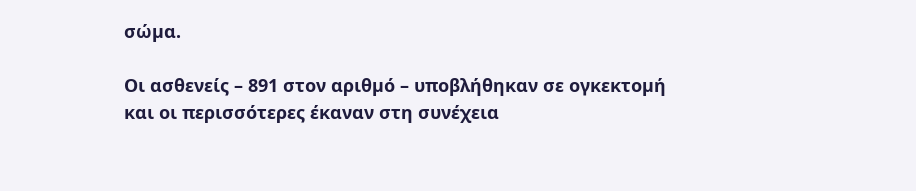σώµα.

Οι ασθενείς – 891 στον αριθµό – υποβλήθηκαν σε ογκεκτοµή και οι περισσότερες έκαναν στη συνέχεια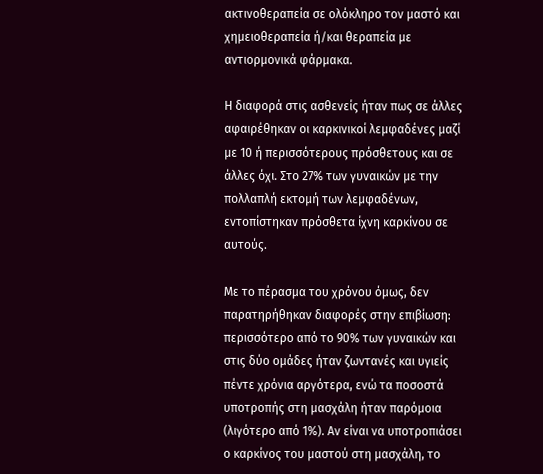ακτινοθεραπεία σε ολόκληρο τον µαστό και χηµειοθεραπεία ή/και θεραπεία µε αντιορµονικά φάρµακα.

Η διαφορά στις ασθενείς ήταν πως σε άλλες αφαιρέθηκαν οι καρκινικοί λεµφαδένες µαζί µε 10 ή περισσότερους πρόσθετους και σε άλλες όχι. Στο 27% των γυναικών µε την πολλαπλή εκτοµή των λεµφαδένων, εντοπίστηκαν πρόσθετα ίχνη καρκίνου σε αυτούς.

Με το πέρασµα του χρόνου όµως, δεν παρατηρήθηκαν διαφορές στην επιβίωση: περισσότερο από το 90% των γυναικών και στις δύο οµάδες ήταν ζωντανές και υγιείς πέντε χρόνια αργότερα, ενώ τα ποσοστά υποτροπής στη µασχάλη ήταν παρόµοια (λιγότερο από 1%). Αν είναι να υποτροπιάσει ο καρκίνος του µαστού στη µασχάλη, το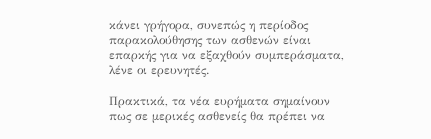κάνει γρήγορα, συνεπώς η περίοδος παρακολούθησης των ασθενών είναι επαρκής για να εξαχθούν συµπεράσµατα, λένε οι ερευνητές.

Πρακτικά, τα νέα ευρήµατα σηµαίνουν πως σε µερικές ασθενείς θα πρέπει να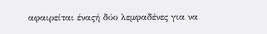αφαιρείται έναςή δύο λεµφαδένες για να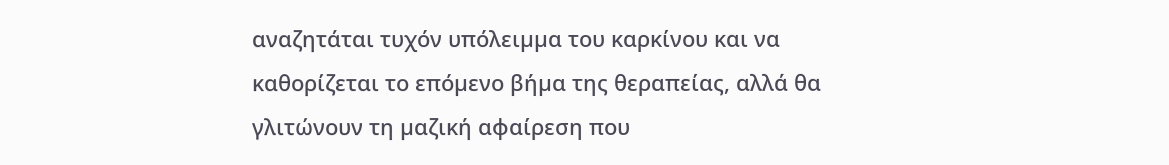αναζητάται τυχόν υπόλειµµα του καρκίνου και να καθορίζεται το επόµενο βήµα της θεραπείας, αλλά θα γλιτώνουν τη µαζική αφαίρεση που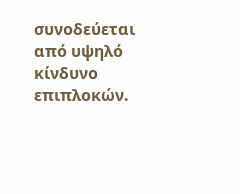συνοδεύεται από υψηλό κίνδυνο επιπλοκών.